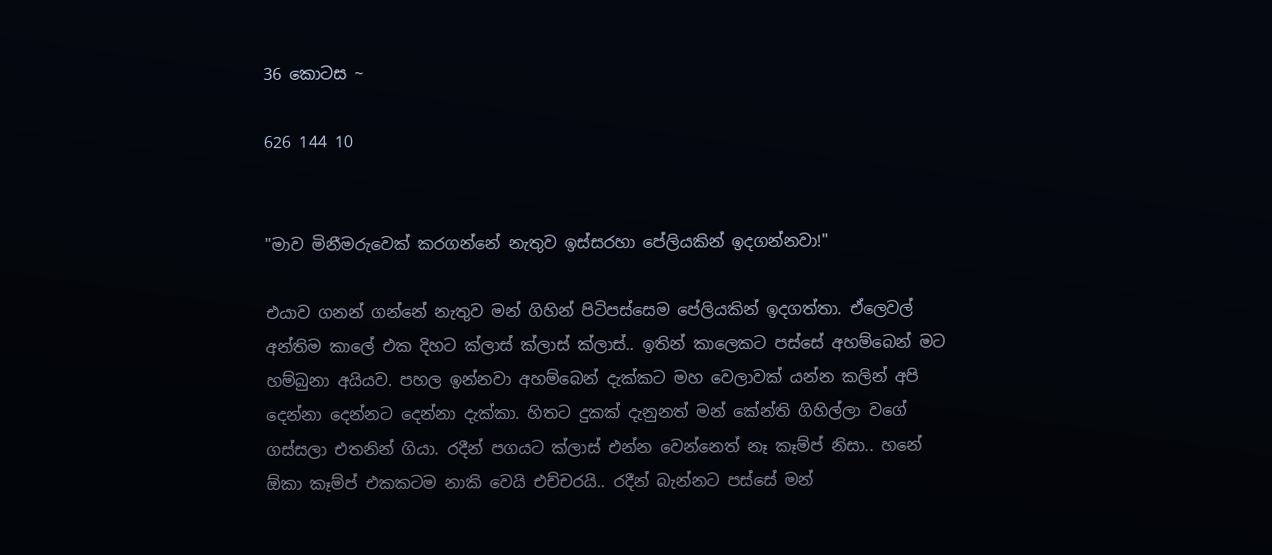36 කොටස ~

626 144 10


"මාව මිනීමරුවෙක් කරගන්නේ නැතුව ඉස්සරහා පේලියකින් ඉදගන්නවා!"

එයාව ගනන් ගන්නේ නැතුව මන් ගිහින් පිටිපස්සෙම පේලියකින් ඉදගත්තා. ඒලෙවල් අන්තිම කාලේ එක දිහට ක්ලාස් ක්ලාස් ක්ලාස්.. ඉතින් කාලෙකට පස්සේ අහම්බෙන් මට හම්බුනා අයියව. පහල ඉන්නවා අහම්බෙන් දැක්කට මහ වෙලාවක් යන්න කලින් අපි දෙන්නා දෙන්නට දෙන්නා දැක්කා. හිතට දුකක් දැනුනත් මන් කේන්ති ගිහිල්ලා වගේ ගස්සලා එතනින් ගියා. රදීන් පගයට ක්ලාස් එන්න වෙන්නෙත් නෑ කෑම්ප් නිසා.. හනේ ඕකා කෑම්ප් එකකටම නාකි වෙයි එච්චරයි.. රදීන් බැන්නට පස්සේ මන්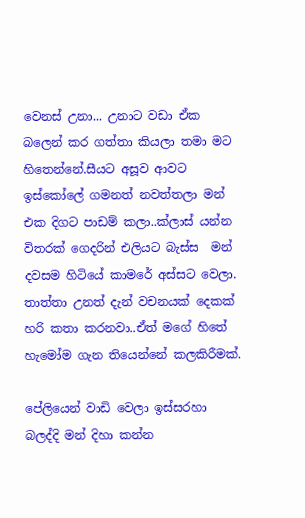වෙනස් උනා... උනාට වඩා ඒක බලෙන් කර ගත්තා කියලා තමා මට හිතෙන්නේ.සීයට අසූව ආවට ඉස්කෝලේ ගමනත් නවත්තලා මන් එක දිගට පාඩම් කලා..ක්ලාස් යන්න විතරක් ගෙදරින් එලියට බැස්ස  මන් දවසම හිටියේ කාමරේ අස්සට වෙලා. තාත්තා උනත් දැන් වචනයක් දෙකක් හරි කතා කරනවා..ඒත් මගේ හිතේ හැමෝම ගැන තියෙන්නේ කලකිරීමක්.

පේලියෙන් වාඩි වෙලා ඉස්සරහා බලද්දි මන් දිහා කන්න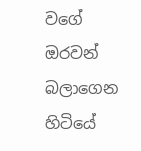වගේ ඔරවන් බලාගෙන හිටියේ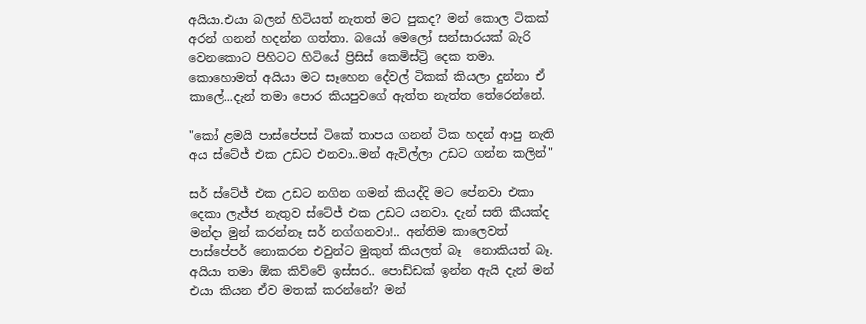අයියා.එයා බලන් හිටියත් නැතත් මට පුකද? මන් කොල ටිකක් අරන් ගනන් හදන්න ගත්තා. බයෝ මෙලෝ සන්සාරයක් බැරි වෙනකොට පිහිටට හිටියේ ප්‍රිසිස් කෙමිස්ට්‍රි දෙක තමා. කොහොමත් අයියා මට සෑහෙන දේවල් ටිකක් කියලා දුන්නා ඒ කාලේ...දැන් තමා පොර කියපුවගේ ඇත්ත නැත්ත තේරෙන්නේ.

"කෝ ළමයි පාස්පේපස් ටිකේ තාපය ගනන් ටික හදන් ආපු නැති අය ස්ටේජ් එක උඩට එනවා..මන් ඇවිල්ලා උඩට ගන්න කලින්"

සර් ස්ටේජ් එක උඩට නගින ගමන් කියද්දි මට පේනවා එකා දෙකා ලැජ්ජ නැතුව ස්ටේජ් එක උඩට යනවා. දැන් සති කීයක්ද මන්දා මුන් කරන්නෑ සර් නග්ගනවා!.. අන්තිම කාලෙවත් පාස්පේපර් නොකරන එවුන්ට මුකුත් කියලත් බෑ  නොකියත් බෑ. අයියා තමා ඕක කිව්වේ ඉස්සර.. පොඩ්ඩක් ඉන්න ඇයි දැන් මන් එයා කියන ඒව මතක් කරන්නේ? මන්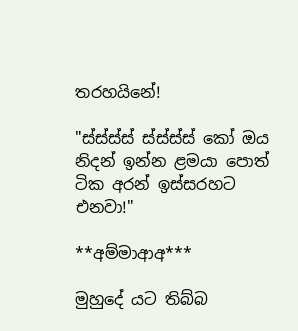තරහයිනේ!

"ස්ස්ස්ස් ස්ස්ස්ස් කෝ ඔය නිදන් ඉන්න ළමයා පොත් ටික අරන් ඉස්සරහට එනවා!"

**අම්මාආඅ***

මුහුදේ යට තිබ්බ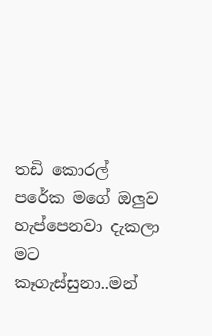තඩි කොරල් පරේක මගේ ඔලුව හැප්පෙනවා දැකලා මට කෑගැස්සුනා..මන්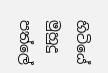හිටියේ මුහුදු පත්ලේ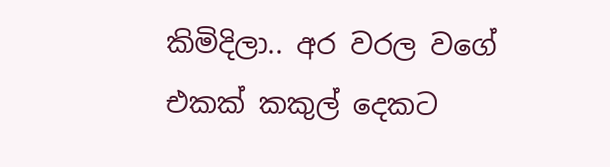කිමිදිලා.. අර වරල වගේ එකක් කකුල් දෙකට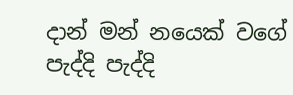දාන් මන් නයෙක් වගේ පැද්දි පැද්දි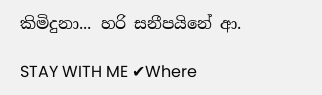කිමිදුනා... හරි සනීපයිනේ ආ.

STAY WITH ME ✔Where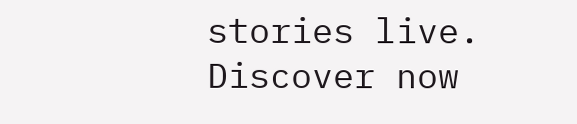stories live. Discover now